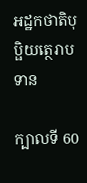អដ្ឋកថាតិបុប្ផិយត្ថេរាបទាន

ក្បាលទី 60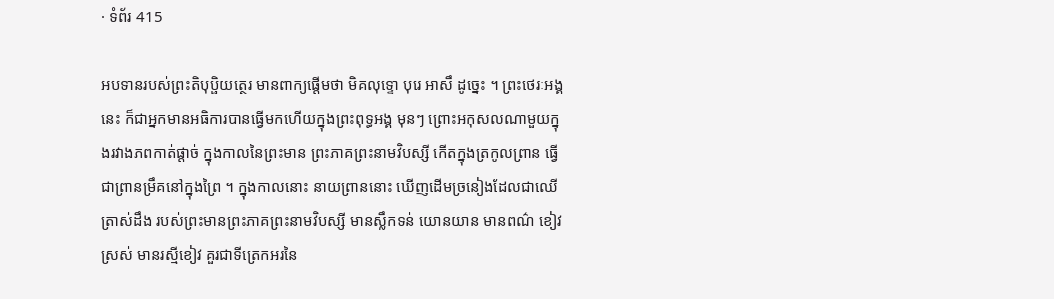· ទំព័រ 415

អបទានរបស់ព្រះតិបុប្ផិយត្ថេរ មានពាក្យផ្តើមថា មិគលុទ្ទោ បុរេ អាសឹ ដូច្នេះ ។ ព្រះថេរៈអង្គនេះ ក៏ជាអ្នកមានអធិការបានធ្វើមកហើយក្នុងព្រះពុទ្ធអង្គ មុនៗ ព្រោះអកុសលណាមួយក្នុងរវាងភពកាត់ផ្តាច់ ក្នុងកាលនៃព្រះមាន ព្រះភាគព្រះនាមវិបស្សី កើតក្នុងត្រកូលព្រាន ធ្វើជាព្រានម្រឹគនៅក្នុងព្រៃ ។ ក្នុងកាលនោះ នាយព្រាននោះ ឃើញដើមច្រនៀងដែលជាឈើត្រាស់ដឹង របស់ព្រះមានព្រះភាគព្រះនាមវិបស្សី មានស្លឹកទន់ យោនយាន មានពណ៌ ខៀវស្រស់ មានរស្មីខៀវ គួរជាទីត្រេកអរនៃ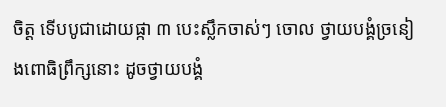ចិត្ត ទើបបូជាដោយផ្កា ៣ បេះស្លឹកចាស់ៗ ចោល ថ្វាយបង្គំច្រនៀងពោធិព្រឹក្សនោះ ដូចថ្វាយបង្គំ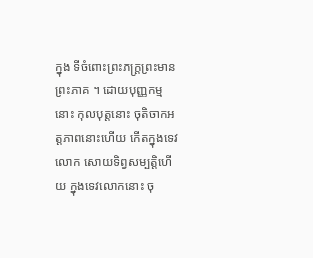ក្នុង ទីចំពោះព្រះភក្ត្រព្រះមានព្រះភាគ ។ ដោយបុញ្ញកម្មនោះ កុលបុត្តនោះ ចុតិចាកអត្តភាពនោះហើយ កើតក្នុងទេវលោក សោយទិព្វសម្បត្តិហើយ ក្នុងទេវលោកនោះ ចុ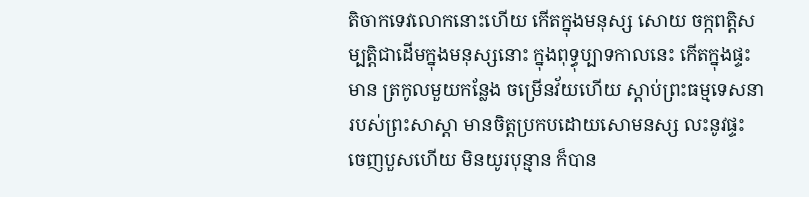តិចាកទេវលោកនោះហើយ កើតក្នុងមនុស្ស សោយ ចក្កពត្តិសម្បត្តិជាដើមក្នុងមនុស្សនោះ ក្នុងពុទ្ធុប្បាទកាលនេះ កើតក្នុងផ្ទះមាន ត្រកូលមួយកន្លែង ចម្រើនវ័យហើយ ស្តាប់ព្រះធម្មទេសនារបស់ព្រះសាស្តា មានចិត្តប្រកបដោយសោមនស្ស លះនូវផ្ទះ ចេញបួសហើយ មិនយូរបុន្មាន ក៏បាន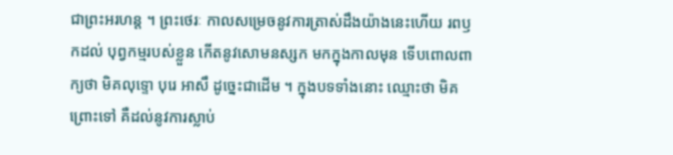ជាព្រះអរហន្ត ។ ព្រះថេរៈ កាលសម្រេចនូវការត្រាស់ដឹងយ៉ាងនេះហើយ រពឫកដល់ បុព្វកម្មរបស់ខ្លួន កើតនូវសោមនស្សក មកក្នុងកាលមុន ទើបពោលពាក្យថា មិគលុទ្ទោ បុរេ អាសឹ ដូច្នេះជាដើម ។ ក្នុងបទទាំងនោះ ឈ្មោះថា មិគ ព្រោះទៅ គឺដល់នូវការស្លាប់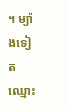។ ម្យ៉ាងទៀត ឈ្មោះ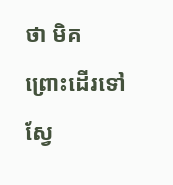ថា មិគ ព្រោះដើរទៅ ស្វែ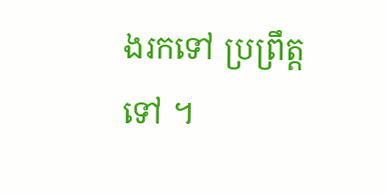ងរកទៅ ប្រព្រឹត្តទៅ ។